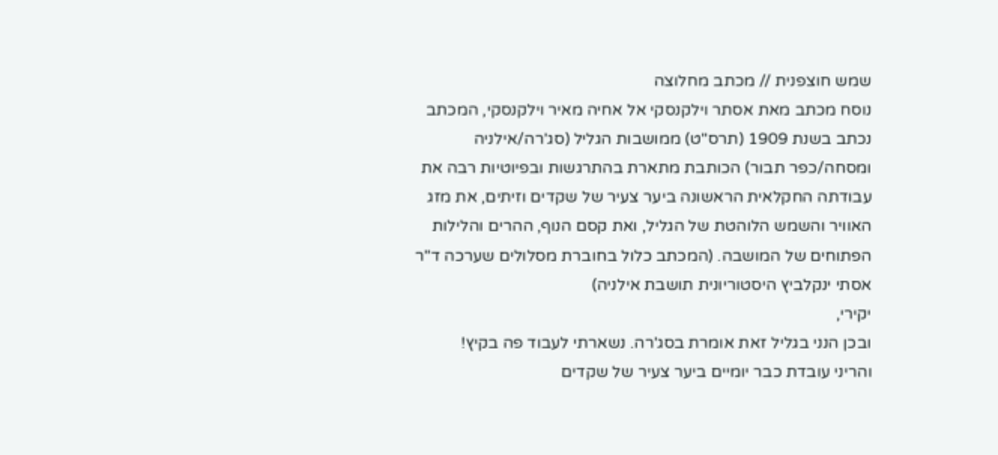שמש חוצפנית // מכתב מחלוצה
נוסח מכתב מאת אסתר וילקנסקי אל אחיה מאיר וילקנסקי, המכתב נכתב בשנת 1909 (תרס"ט) ממושבות הגליל (סג'רה/אילניה ומסחה/כפר תבור) הכותבת מתארת בהתרגשות ובפיוטיות רבה את עבודתה החקלאית הראשונה ביער צעיר של שקדים וזיתים, את מזג האוויר והשמש הלוהטת של הגליל, ואת קסם הנוף, ההרים והלילות הפתוחים של המושבה. (המכתב כלול בחוברת מסלולים שערכה ד"ר אסתי ינקלביץ היסטוריונית תושבת אילניה)
יקירי,
ובכן הנני בגליל זאת אומרת בסג'רה. נשארתי לעבוד פה בקיץ!
והריני עובדת כבר יומיים ביער צעיר של שקדים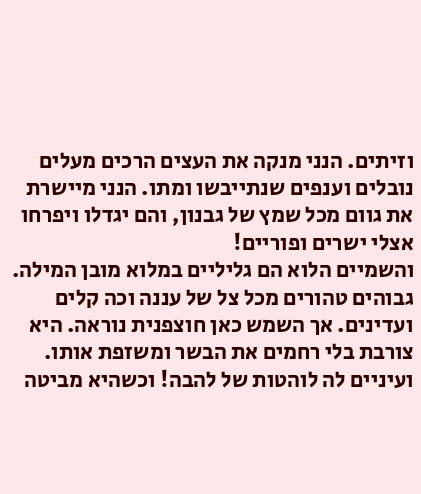וזיתים. הנני מנקה את העצים הרכים מעלים נובלים וענפים שנתייבשו ומתו. הנני מיישרת את גוום מכל שמץ של גבנון, והם יגדלו ויפרחו אצלי ישרים ופוריים!
והשמיים הלוא הם גליליים במלוא מובן המילה. גבוהים טהורים מכל צל של עננה וכה קלים ועדינים. אך השמש כאן חוצפנית נוראה. היא צורבת בלי רחמים את הבשר ומשזפת אותו. ועיניים לה לוהטות של להבה! וכשהיא מביטה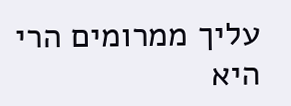עליך ממרומים הרי היא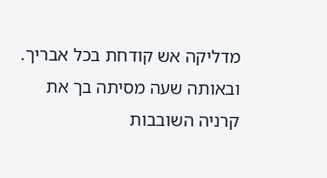מדליקה אש קודחת בכל אבריך.
ובאותה שעה מסיתה בך את קרניה השובבות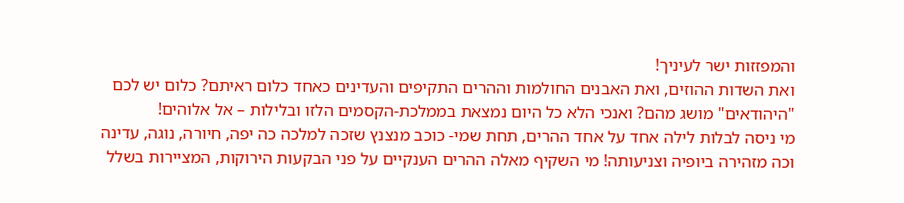והמפזזות ישר לעיניך!
ואת השדות ההוזים, ואת האבנים החולמות וההרים התקיפים והעדינים כאחד כלום ראיתם? כלום יש לכם "היהודאים" מושג מהם? ואנכי הלא כל היום נמצאת בממלכת-הקסמים הלזו ובלילות – אל אלוהים!
מי ניסה לבלות לילה אחד על אחד ההרים, תחת שמי- כוכב מנצנץ שזכה למלכה כה יפה, חיורה, נוגה, עדינה וכה מזהירה ביופיה וצניעותה! מי השקיף מאלה ההרים הענקיים על פני הבקעות הירוקות, המציירות בשלל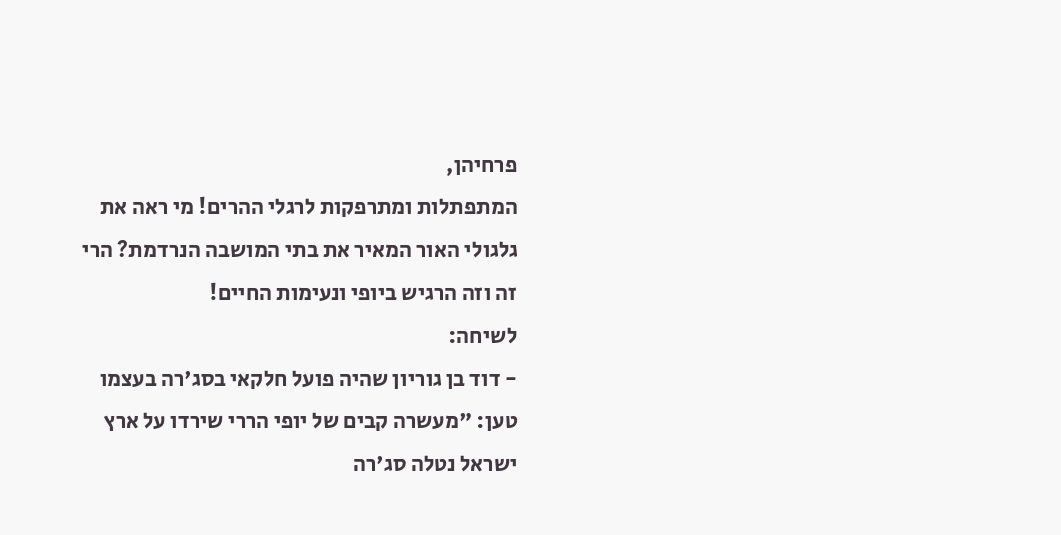פרחיהן,
המתפתלות ומתרפקות לרגלי ההרים! מי ראה את גלגולי האור המאיר את בתי המושבה הנרדמת? הרי זה וזה הרגיש ביופי ונעימות החיים!
לשיחה:
- דוד בן גוריון שהיה פועל חלקאי בסג'רה בעצמו טען: "מעשרה קבים של יופי הררי שירדו על ארץ ישראל נטלה סג'רה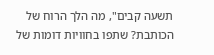תשעה קבים", מה הלך הרוח של הכותבת? שתפו בחוויות דומות של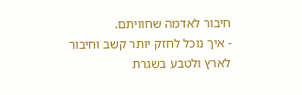חיבור לאדמה שחוויתם.
- איך נוכל לחזק יותר קשב וחיבור לארץ ולטבע בשגרת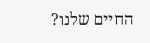החיים שלנו?